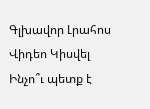Գլխավոր Լրահոս Վիդեո Կիսվել
Ինչո՞ւ պետք է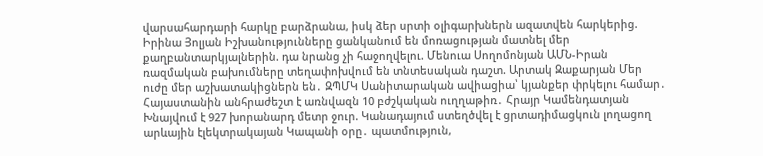վարսահարդարի հարկը բարձրանա, իսկ ձեր սրտի օլիգարխներն ազատվեն հարկերից. Իրինա Յոլյան Իշխանությունները ցանկանում են մոռացության մատնել մեր քաղբանտարկյալներին. դա նրանց չի հաջողվելու. Մենուա Սողոմոնյան ԱՄՆ-Իրան ռազմական բախումները տեղափոխվում են տնտեսական դաշտ. Արտակ Զաքարյան Մեր ուժը մեր աշխատակիցներն են․ ԶՊՄԿ Սանիտարական ավիացիա՝ կյանքեր փրկելու համար․ Հայաստանին անհրաժեշտ է առնվազն 10 բժշկական ուղղաթիռ․ Հրայր Կամենդատյան Խնայվում է 927 խորանարդ մետր ջուր. Կանադայում ստեղծվել է ցրտադիմացկուն լողացող արևային էլեկտրակայան Կապանի օրը․ պատմություն,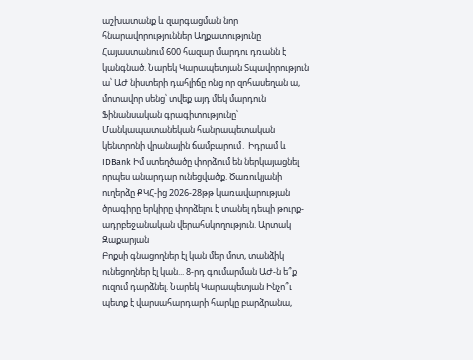աշխատանք և զարգացման նոր հնարավորություններ Աղքատությունը Հայաստանում 600 հազար մարդու դռանն է կանգնած. Նարեկ Կարապետյան Տպավորություն ա՝ ԱԺ նիստերի դահլիճը ոնց որ զոհասեղան ա, մոտավոր սենց՝ տվեք այդ մեկ մարդուն Ֆինանսական գրագիտությունը՝ Մանկապատանեկան հանրապետական կենտրոնի վրանային ճամբարում․ Իդրամ և IDBank Իմ ստեղծածը փորձում են ներկայացնել որպես անարդար ունեցվածք. Ծառուկյանի ուղերձը ՔԿՀ-ից 2026-28թթ կառավարության ծրագիրը երկիրը փորձելու է տանել դեպի թուրք-ադրբեջանական վերահսկողություն. Արտակ Զաքարյան
Բոքսի գնացողներ էլ կան մեր մոտ, տանձիկ ունեցողներ էլ կան... 8-րդ գումարման ԱԺ-ն ե՞ք ուզում դարձնել. Նարեկ Կարապետյան Ինչո՞ւ պետք է վարսահարդարի հարկը բարձրանա,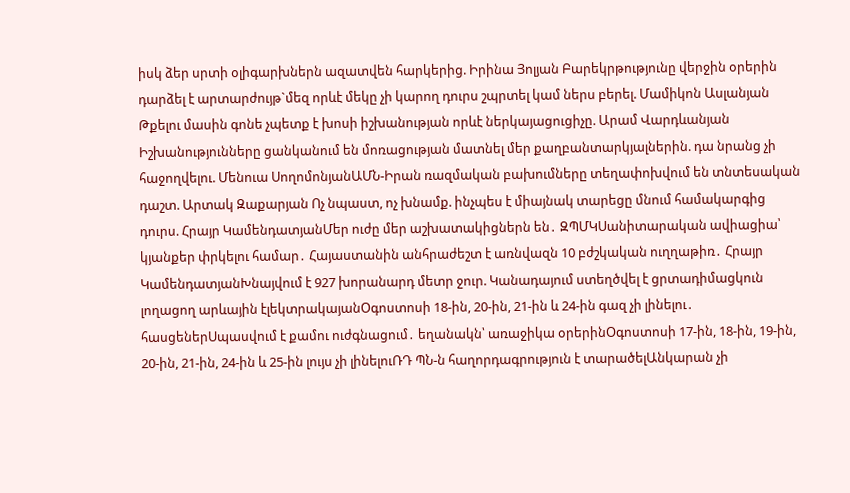իսկ ձեր սրտի օլիգարխներն ազատվեն հարկերից. Իրինա Յոլյան Բարեկրթությունը վերջին օրերին դարձել է արտարժույթ`մեզ որևէ մեկը չի կարող դուրս շպրտել կամ ներս բերել. Մամիկոն Ասլանյան Թքելու մասին գոնե չպետք է խոսի իշխանության որևէ ներկայացուցիչը. Արամ Վարդևանյան Իշխանությունները ցանկանում են մոռացության մատնել մեր քաղբանտարկյալներին. դա նրանց չի հաջողվելու. Մենուա ՍողոմոնյանԱՄՆ-Իրան ռազմական բախումները տեղափոխվում են տնտեսական դաշտ. Արտակ Զաքարյան Ոչ նպաստ, ոչ խնամք. ինչպես է միայնակ տարեցը մնում համակարգից դուրս. Հրայր ԿամենդատյանՄեր ուժը մեր աշխատակիցներն են․ ԶՊՄԿՍանիտարական ավիացիա՝ կյանքեր փրկելու համար․ Հայաստանին անհրաժեշտ է առնվազն 10 բժշկական ուղղաթիռ․ Հրայր ԿամենդատյանԽնայվում է 927 խորանարդ մետր ջուր. Կանադայում ստեղծվել է ցրտադիմացկուն լողացող արևային էլեկտրակայանՕգոստոսի 18-ին, 20-ին, 21-ին և 24-ին գազ չի լինելու․ հասցեներՍպասվում է քամու ուժգնացում․ եղանակն՝ առաջիկա օրերինՕգոստոսի 17-ին, 18-ին, 19-ին, 20-ին, 21-ին, 24-ին և 25-ին լույս չի լինելուՌԴ ՊՆ-ն հաղորդագրություն է տարածելԱնկարան չի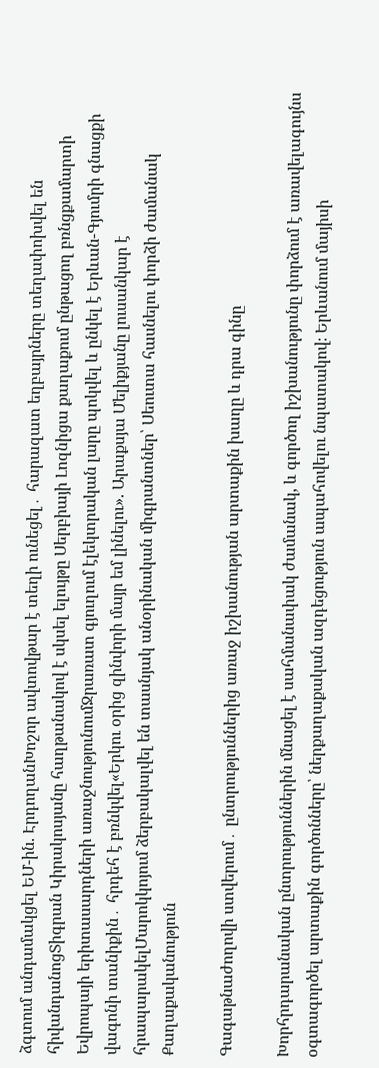ձգտում անդամակցել ԵՄ-ին. ԷրդողանԽոշոր ավտովթար է տեղի ունեցել․ հարազատ եղբայրները տեղափոխվել են հիվանդանոցՏիգրան Կիրակոսյանը հաղթանակով է սկսել ելույթը Սերբիայի Լոզնիցա քաղաքում ընթացող բռնցքամարտի Եվրոպայի երիտասարդների առաջնությունումՋրառատ գյուղում էլեկտրական լարը պոկվել և ընկել է Երևան-Գյումրի գնացքի վագոնի տանիքին․ հրդեհ է բռնկվել«Երկու օրից զինվորի մայր եմ լինելու». Արաքսյա Մելիքյանը լուսանկար է հրապարակելՄարոկկոյում ձերբակալվել են տասնյակ անօրինական միգրանտներ՝ Սեուտա հասնելու փորձի ժամանակ
Քաղաքականություն

Գագաթնաժողովի ստվերում․ ընտրություններից առաջ իշխանության արտաքին խաղը և դրա գինը

Խորհրդարանական ընտրություններին մնացել է սահմանափակ ժամանակ, և գործող իշխանությունը փորձում է առավելագույնս օգտագործել արտաքին գործոնները՝ ներքաղաքական ազդեցություն ապահովելու նպատակով։ Երևանում մայիսի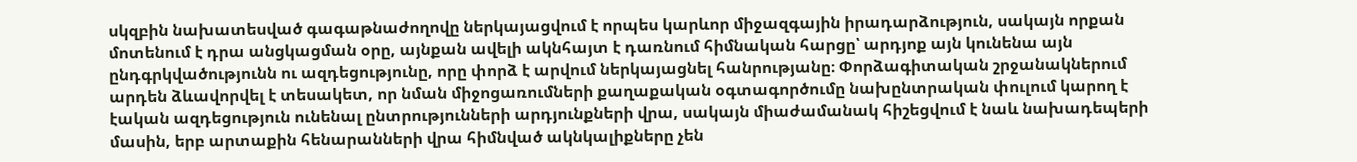սկզբին նախատեսված գագաթնաժողովը ներկայացվում է որպես կարևոր միջազգային իրադարձություն, սակայն որքան մոտենում է դրա անցկացման օրը, այնքան ավելի ակնհայտ է դառնում հիմնական հարցը՝ արդյոք այն կունենա այն ընդգրկվածությունն ու ազդեցությունը, որը փորձ է արվում ներկայացնել հանրությանը։ Փորձագիտական շրջանակներում արդեն ձևավորվել է տեսակետ, որ նման միջոցառումների քաղաքական օգտագործումը նախընտրական փուլում կարող է էական ազդեցություն ունենալ ընտրությունների արդյունքների վրա, սակայն միաժամանակ հիշեցվում է նաև նախադեպերի մասին, երբ արտաքին հենարանների վրա հիմնված ակնկալիքները չեն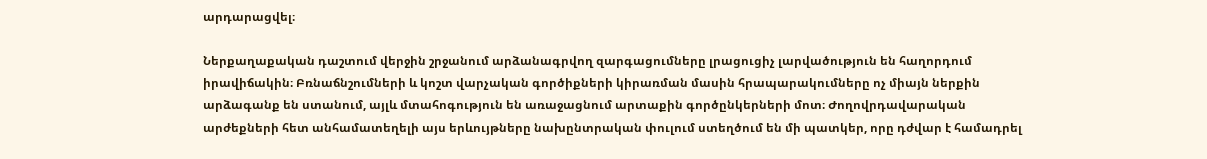արդարացվել։

Ներքաղաքական դաշտում վերջին շրջանում արձանագրվող զարգացումները լրացուցիչ լարվածություն են հաղորդում իրավիճակին։ Բռնաճնշումների և կոշտ վարչական գործիքների կիրառման մասին հրապարակումները ոչ միայն ներքին արձագանք են ստանում, այլև մտահոգություն են առաջացնում արտաքին գործընկերների մոտ։ Ժողովրդավարական արժեքների հետ անհամատեղելի այս երևույթները նախընտրական փուլում ստեղծում են մի պատկեր, որը դժվար է համադրել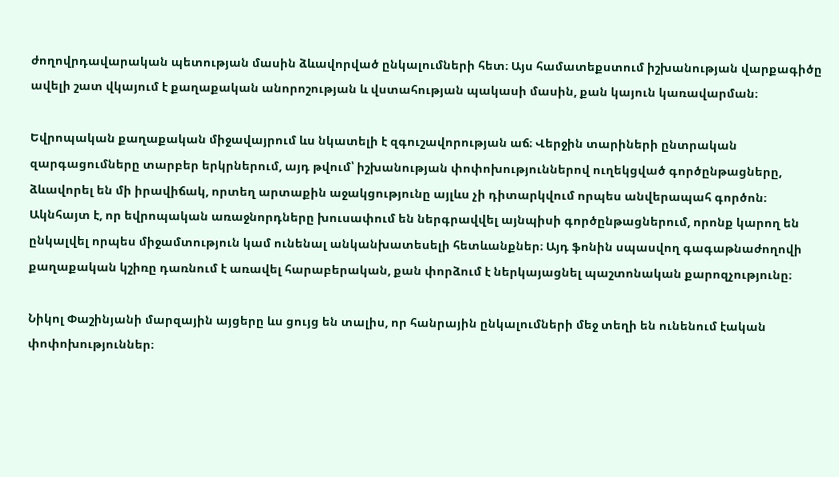ժողովրդավարական պետության մասին ձևավորված ընկալումների հետ։ Այս համատեքստում իշխանության վարքագիծը ավելի շատ վկայում է քաղաքական անորոշության և վստահության պակասի մասին, քան կայուն կառավարման։

Եվրոպական քաղաքական միջավայրում ևս նկատելի է զգուշավորության աճ։ Վերջին տարիների ընտրական զարգացումները տարբեր երկրներում, այդ թվում՝ իշխանության փոփոխություններով ուղեկցված գործընթացները, ձևավորել են մի իրավիճակ, որտեղ արտաքին աջակցությունը այլևս չի դիտարկվում որպես անվերապահ գործոն։ Ակնհայտ է, որ եվրոպական առաջնորդները խուսափում են ներգրավվել այնպիսի գործընթացներում, որոնք կարող են ընկալվել որպես միջամտություն կամ ունենալ անկանխատեսելի հետևանքներ։ Այդ ֆոնին սպասվող գագաթնաժողովի քաղաքական կշիռը դառնում է առավել հարաբերական, քան փորձում է ներկայացնել պաշտոնական քարոզչությունը։

Նիկոլ Փաշինյանի մարզային այցերը ևս ցույց են տալիս, որ հանրային ընկալումների մեջ տեղի են ունենում էական փոփոխություններ։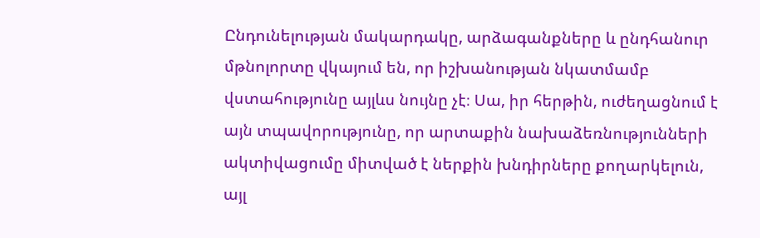Ընդունելության մակարդակը, արձագանքները և ընդհանուր մթնոլորտը վկայում են, որ իշխանության նկատմամբ վստահությունը այլևս նույնը չէ։ Սա, իր հերթին, ուժեղացնում է այն տպավորությունը, որ արտաքին նախաձեռնությունների ակտիվացումը միտված է ներքին խնդիրները քողարկելուն, այլ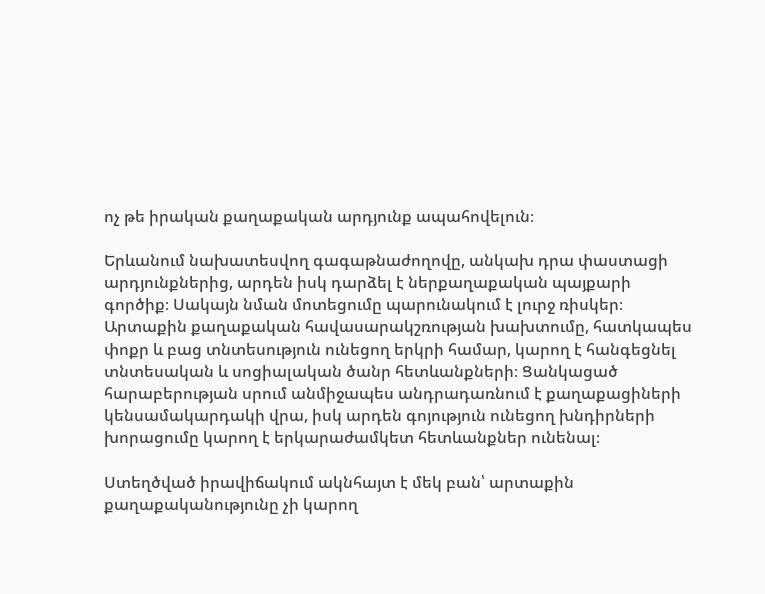ոչ թե իրական քաղաքական արդյունք ապահովելուն։

Երևանում նախատեսվող գագաթնաժողովը, անկախ դրա փաստացի արդյունքներից, արդեն իսկ դարձել է ներքաղաքական պայքարի գործիք։ Սակայն նման մոտեցումը պարունակում է լուրջ ռիսկեր։ Արտաքին քաղաքական հավասարակշռության խախտումը, հատկապես փոքր և բաց տնտեսություն ունեցող երկրի համար, կարող է հանգեցնել տնտեսական և սոցիալական ծանր հետևանքների։ Ցանկացած հարաբերության սրում անմիջապես անդրադառնում է քաղաքացիների կենսամակարդակի վրա, իսկ արդեն գոյություն ունեցող խնդիրների խորացումը կարող է երկարաժամկետ հետևանքներ ունենալ։

Ստեղծված իրավիճակում ակնհայտ է մեկ բան՝ արտաքին քաղաքականությունը չի կարող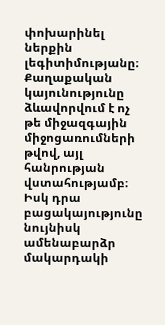փոխարինել ներքին լեգիտիմությանը։ Քաղաքական կայունությունը ձևավորվում է ոչ թե միջազգային միջոցառումների թվով, այլ հանրության վստահությամբ։ Իսկ դրա բացակայությունը նույնիսկ ամենաբարձր մակարդակի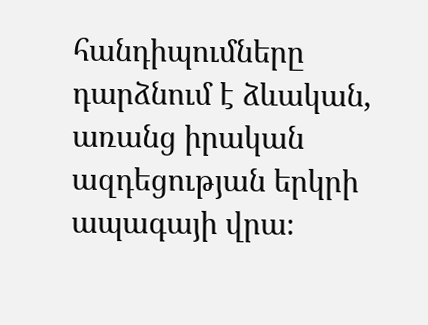հանդիպումները դարձնում է ձևական, առանց իրական ազդեցության երկրի ապագայի վրա։